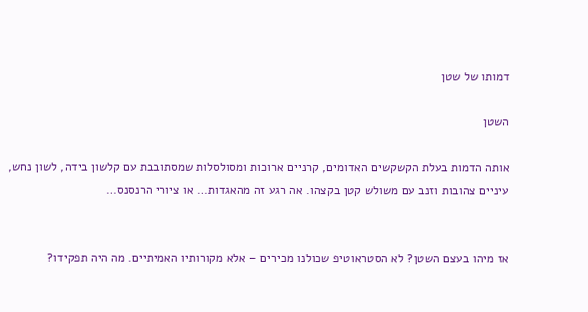דמותו של שטן

השטן

אותה הדמות בעלת הקשקשים האדומים, קרניים ארוכות ומסולסלות שמסתובבת עם קלשון בידה, לשון נחש, עיניים צהובות וזנב עם משולש קטן בקצהו. אה רגע זה מהאגדות… או ציורי הרנסנס…


אז מיהו בעצם השטן? לא הסטראוטיפ שכולנו מכירים – אלא מקורותיו האמיתיים. מה היה תפקידו?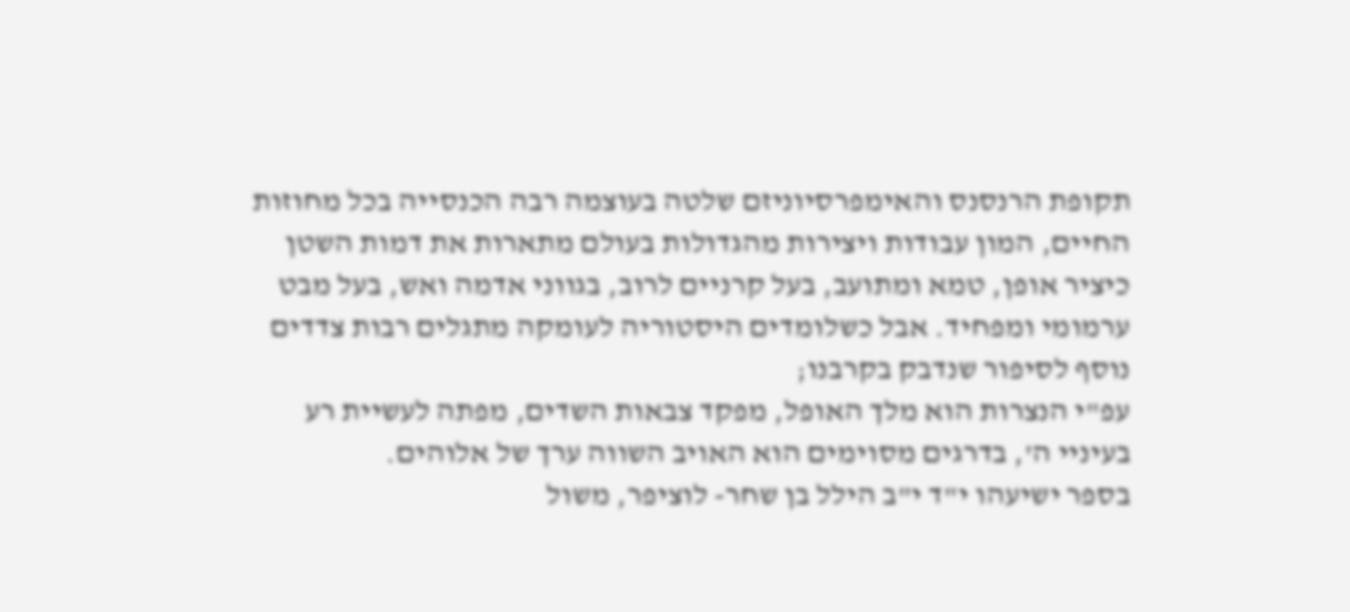תקופת הרנסנס והאימפרסיוניזם שלטה בעוצמה רבה הכנסייה בכל מחוזות החיים, המון עבודות ויצירות מהגדולות בעולם מתארות את דמות השטן כיציר אופן, טמא ומתועב, בעל קרניים לרוב, בגווני אדמה ואש, בעל מבט ערמומי ומפחיד. אבל כשלומדים היסטוריה לעומקה מתגלים רבות צדדים נוסף לסיפור שנדבק בקרבנו;
עפ"י הנצרות הוא מלך האופל, מפקד צבאות השדים, מפתה לעשיית רע בעיניי ה', בדרגים מסוימים הוא האויב השווה ערך של אלוהים.
בספר ישיעהו י"ד י"ב הילל בן שחר- לוציפר, משול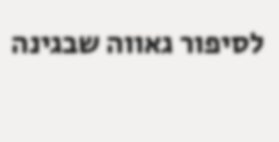לסיפור גאווה שבגינה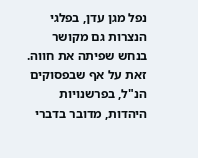נפל מגן עדן, בפלגי הנצרות גם מקושר בנחש שפיתה את חווה.
זאת על אף שבפסוקים הנ"ל, בפרשנויות היהדות, מדובר בדברי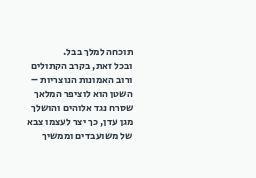תוכחה למלך בבל.
ובכל זאת, בקרב הקתולים ורוב האמונות הנוצריות – השטן הוא לוציפר המלאך שסרח נגד אלוהים והושלך מגן עדן, כך יצר לעצמו צבא של משועבדים וממשיך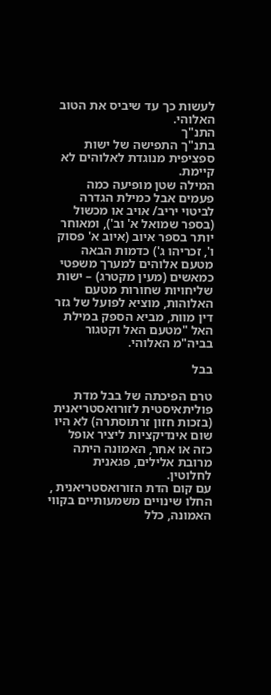לעשות כך עד שיביס את הטוב האלוהי.
התנ"ך
בתנ"ך התפישה של ישות ספציפית מנוגדת לאלוהים לא קיימת.
המילה שטן מופיעה כמה פעמים אבל כמילת הגדרה לביטוי יריב/ אויב או מכשול (בספר שמואל א' וב'), ומאוחר יותר בספר איוב (איוב א' פסוק ו', זכריהו ג') כדמות הבאה מטעם אלוהים למערך משפטי כמאשים (מעין מקטרג) – ישות שליחויות שחורות מטעם האלוהות, מוציא לפועל של גזר דין מוות, מביא הספק במילת האל "מטעם האל וקטגור בביה"מ האלוהי.

בבל

טרם הפיכתה של בבל מדת פוליתאיסטית לזורואסטריאנית (בזכות חזון זרתוסתרה) לא היו שום אינדיקציות ליציר אופל כזה או אחר, האמונה היתה מרובת אלילים, פגאנית לחלוטין.
עם קום הדת הזורואסטריאנית , החלו שינויים משמעותיים בקווי האמונה, כלל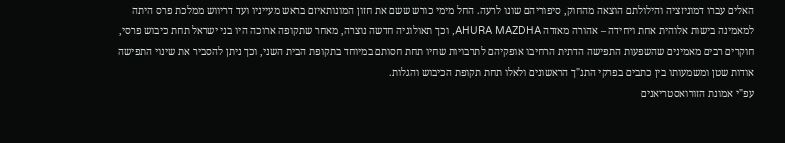האלים עברו דמוניזציה והילולתם הוצאה מהחוק, סיפוריהם שונו לרעה. החל מימי כורש ששם את חזון המונותאיזם בראש מעייניו ועד דריווש ממלכת פרס היתה למאמינה בישות אלוהית אחת ויחידה – אהורה מאזדה AHURA MAZDHA, וכך תאולוגיה חדשה נוצרה, מאחר שתקופה ארוכה היו בני ישראל תחת כיבוש פרסי, חוקרים רבים מאמינים שהשפעות התפישה הדתית הרחיבו אופקיהם לתרבויות שחיו תחת חסותם במיוחד בתקופת הבית השני, וכך ניתן להסביר את שינוי התפישה אודות שטן ומשמעותו בין כתבים בפרקי התנ"ך הראשונים ולאלו תחת תקופת הכיבוש והגלות.
עפ"י אמונת הזורואסטריאנים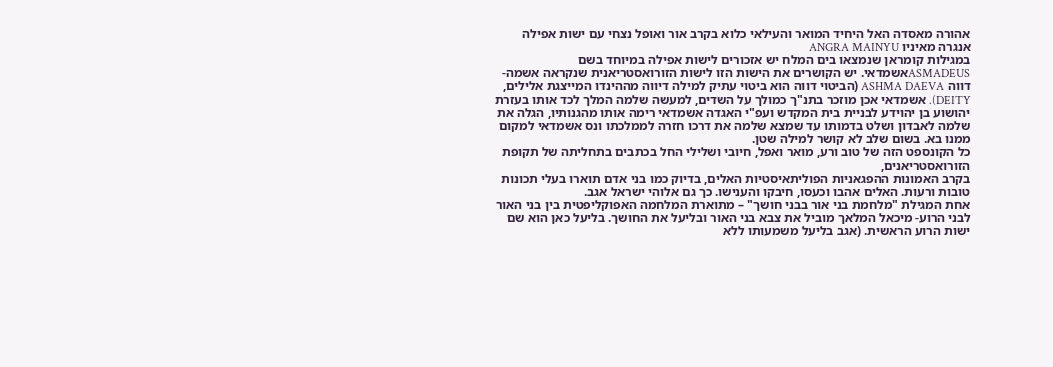אהורה מאסדה האל היחיד המואר והעילאי כלוא בקרב אור ואופל נצחי עם ישות אפילה אנגרה מאיניו ANGRA MAINYU
במגילות קומראן שנמצאו בים המלח יש אזכורים לישות אפילה במיוחד בשם ASMADEUSאשמדאי. יש הקושרים את הישות הזו לישות הזורואסטריאנית שנקראה אשמה-דווה ASHMA DAEVA (הביטוי דווה הוא ביטוי עתיק למילה דיווה מההינדו המייצגת אלילים, DEITY). אשמדאי אכן מוזכר בתנ"ך כמולך על השדים, למעשה שלמה המלך לכד אותו בעזרת יהושוע בן יהוידע לבניית בית המקדש ועפ"י האגדה אשמדאי רימה אותו מהגנותיו, הגלה את שלמה לאבדון ושלט בדמותו עד שמצא שלמה את דרכו חזרה לממלכתו ונס אשמדאי למקום ממנו בא. בשום שלב לא קושר למילה שטן.
כל הקונספט הזה של טוב ורע, מואר ואפל, חיובי ושלילי החל בכתבים בתחליתה של תקופת הזורואסטריאנים,
בקרב האמונות ההפגאניות הפוליתאיסטיות האלים, בדיוק כמו בני אדם תוארו בעלי תכונות טובות ורעות. האלים אהבו וכעסו, חיבקו והענישו. כך גם אלוהי ישראל אגב.
אחת המגילת "מלחמת בני אור בבני חושך" – מתוארת המלחמה האפוקליפטית בין בני האור לבני הרוע- מיכאל המלאך מוביל את צבא בני האור ובליעל את החושך. בליעל כאן הוא שם ישות הרוע הראשית. (אגב בליעל משמעותו ללא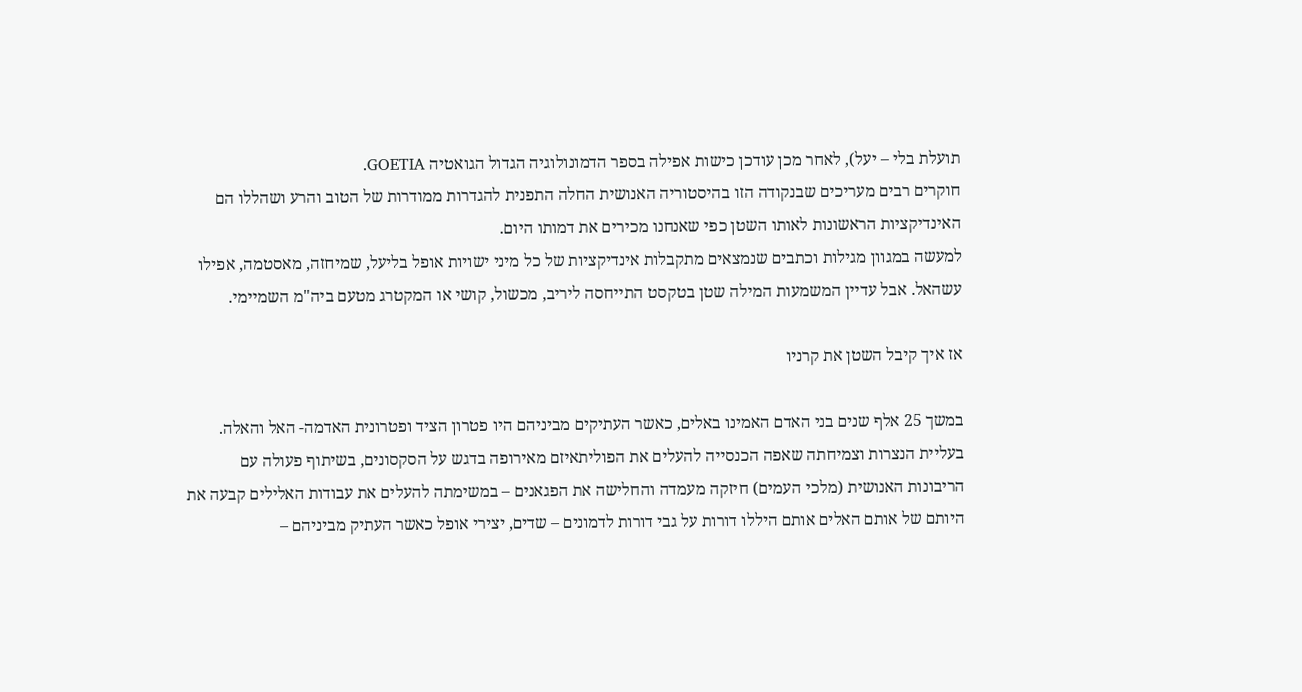תועלת בלי – יעל), לאחר מכן עודכן כישות אפילה בספר הדמונולוגיה הגדול הגואטיה GOETIA.
חוקרים רבים מעריכים שבנקודה הזו בהיסטוריה האנושית החלה התפנית להגדרות ממודרות של הטוב והרע ושהללו הם האינדיקציות הראשונות לאותו השטן כפי שאנחנו מכירים את דמותו היום.
למעשה במגוון מגילות וכתבים שנמצאים מתקבלות אינדיקציות של כל מיני ישויות אופל בליעל, שמיחזה, מאסטמה, אפילו עשהאל. אבל עדיין המשמעות המילה שטן בטקסט התייחסה ליריב, מכשול, קושי או המקטרג מטעם ביה"מ השמיימי.

אז איך קיבל השטן את קרניו

במשך 25 אלף שנים בני האדם האמינו באלים, כאשר העתיקים מביניהם היו פטרון הציד ופטרונית האדמה- האל והאלה. בעליית הנצרות וצמיחתה שאפה הכנסייה להעלים את הפוליתאיזם מאירופה בדגש על הסקסונים, בשיתוף פעולה עם הריבונות האנושית (מלכי העמים) חיזקה מעמדה והחלישה את הפגאנים – במשימתה להעלים את עבודות האלילים קבעה את היותם של אותם האלים אותם היללו דורות על גבי דורות לדמונים – שדים, יצירי אופל כאשר העתיק מביניהם –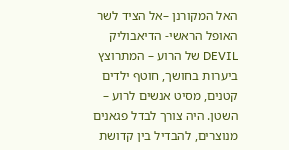האל המקורנן –אל הציד לשר האופל הראשי- הדיאבוליק DEVIL של הרוע – המתרוצץ ביערות בחושך, חוטף ילדים קטנים, מסיט אנשים לרוע – השטן. היה צורך לבדל פגאנים מנוצרים, להבדיל בין קדושת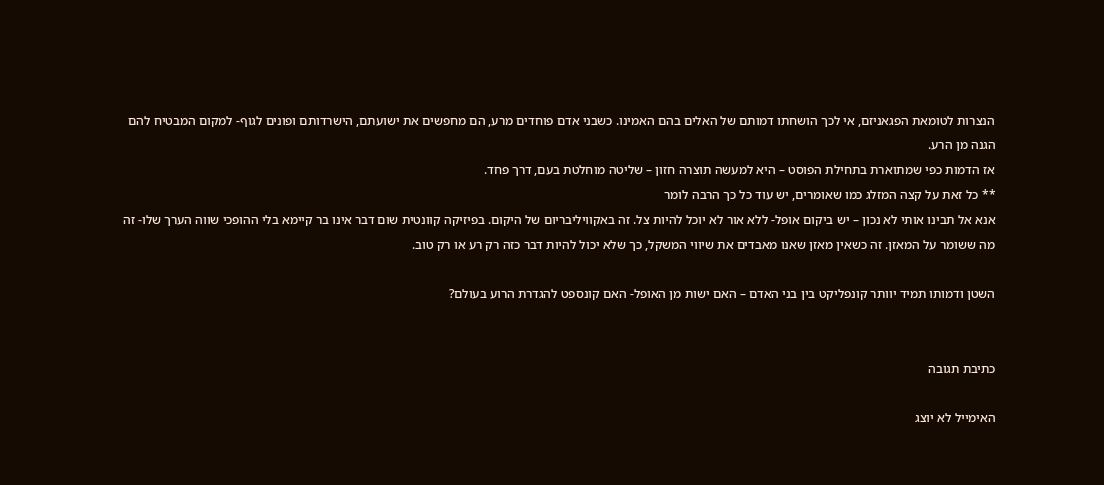הנצרות לטומאת הפגאניזם, אי לכך הושחתו דמותם של האלים בהם האמינו. כשבני אדם פוחדים מרע, הם מחפשים את ישועתם, הישרדותם ופונים לגוף- למקום המבטיח להם הגנה מן הרע.
אז הדמות כפי שמתוארת בתחילת הפוסט – היא למעשה תוצרה חזון – שליטה מוחלטת בעם, דרך פחד.
** כל זאת על קצה המזלג כמו שאומרים, יש עוד כל כך הרבה לומר
אנא אל תבינו אותי לא נכון – יש ביקום אופל- ללא אור לא יוכל להיות צל. זה באקוויליבריום של היקום. בפיזיקה קוונטית שום דבר אינו בר קיימא בלי ההופכי שווה הערך שלו- זה מה ששומר על המאזן. זה כשאין מאזן שאנו מאבדים את שיווי המשקל, כך שלא יכול להיות דבר כזה רק רע או רק טוב.

השטן ודמותו תמיד יוותר קונפליקט בין בני האדם – האם ישות מן האופל- האם קונספט להגדרת הרוע בעולם?


כתיבת תגובה

האימייל לא יוצג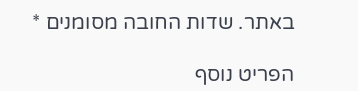באתר. שדות החובה מסומנים *

הפריט נוסף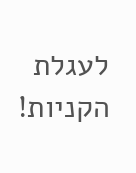לעגלת הקניות!